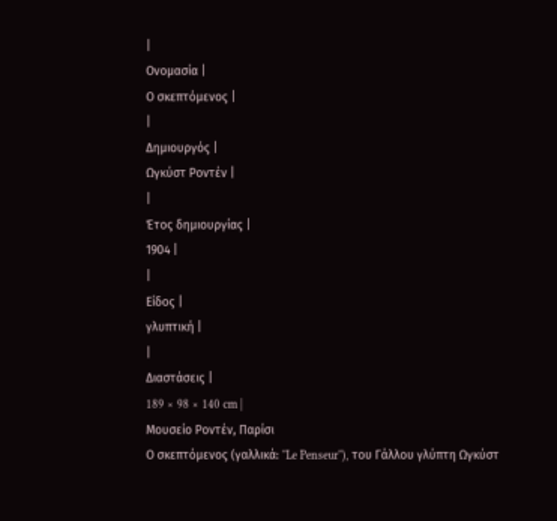|
Ονομασία |
Ο σκεπτόμενος |
|
Δημιουργός |
Ωγκύστ Ροντέν |
|
Έτος δημιουργίας |
1904 |
|
Είδος |
γλυπτική |
|
Διαστάσεις |
189 × 98 × 140 cm |
Μουσείο Ροντέν, Παρίσι
Ο σκεπτόμενος (γαλλικά: ''Le Penseur''), του Γάλλου γλύπτη Ωγκύστ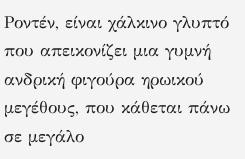Ροντέν, είναι χάλκινο γλυπτό που απεικονίζει μια γυμνή ανδρική φιγούρα ηρωικού μεγέθους, που κάθεται πάνω σε μεγάλο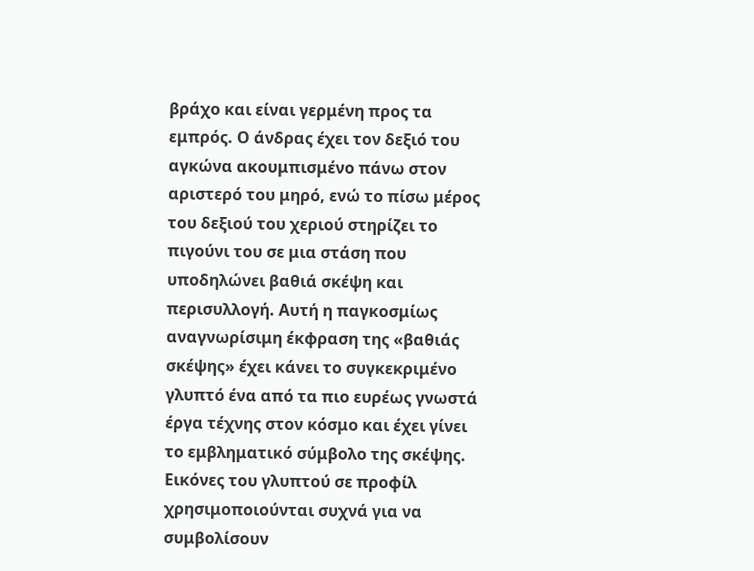βράχο και είναι γερμένη προς τα εμπρός. Ο άνδρας έχει τον δεξιό του αγκώνα ακουμπισμένο πάνω στον αριστερό του μηρό, ενώ το πίσω μέρος του δεξιού του χεριού στηρίζει το πιγούνι του σε μια στάση που υποδηλώνει βαθιά σκέψη και περισυλλογή. Αυτή η παγκοσμίως αναγνωρίσιμη έκφραση της «βαθιάς σκέψης» έχει κάνει το συγκεκριμένο γλυπτό ένα από τα πιο ευρέως γνωστά έργα τέχνης στον κόσμο και έχει γίνει το εμβληματικό σύμβολο της σκέψης. Εικόνες του γλυπτού σε προφίλ χρησιμοποιούνται συχνά για να συμβολίσουν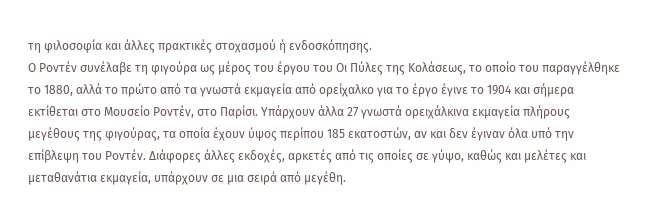τη φιλοσοφία και άλλες πρακτικές στοχασμού ή ενδοσκόπησης.
Ο Ροντέν συνέλαβε τη φιγούρα ως μέρος του έργου του Οι Πύλες της Κολάσεως, το οποίο του παραγγέλθηκε το 1880, αλλά το πρώτο από τα γνωστά εκμαγεία από ορείχαλκο για το έργο έγινε το 1904 και σήμερα εκτίθεται στο Μουσείο Ροντέν, στο Παρίσι. Υπάρχουν άλλα 27 γνωστά ορειχάλκινα εκμαγεία πλήρους μεγέθους της φιγούρας, τα οποία έχουν ύψος περίπου 185 εκατοστών, αν και δεν έγιναν όλα υπό την επίβλεψη του Ροντέν. Διάφορες άλλες εκδοχές, αρκετές από τις οποίες σε γύψο, καθώς και μελέτες και μεταθανάτια εκμαγεία, υπάρχουν σε μια σειρά από μεγέθη.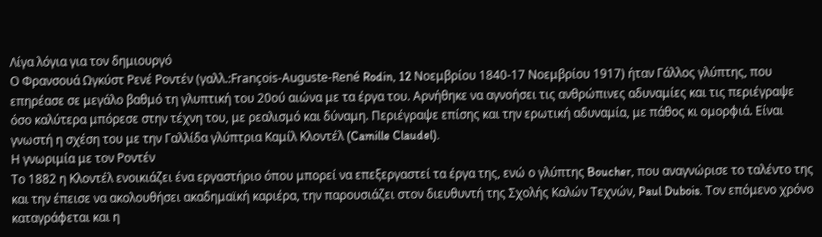Λίγα λόγια για τον δημιουργό
Ο Φρανσουά Ωγκύστ Ρενέ Ροντέν (γαλλ.:François-Auguste-René Rodin, 12 Νοεμβρίου 1840-17 Νοεμβρίου 1917) ήταν Γάλλος γλύπτης, που επηρέασε σε μεγάλο βαθμό τη γλυπτική του 20ού αιώνα με τα έργα του. Αρνήθηκε να αγνοήσει τις ανθρώπινες αδυναμίες και τις περιέγραψε όσο καλύτερα μπόρεσε στην τέχνη του, με ρεαλισμό και δύναμη. Περιέγραψε επίσης και την ερωτική αδυναμία, με πάθος κι ομορφιά. Είναι γνωστή η σχέση του με την Γαλλίδα γλύπτρια Καμίλ Κλοντέλ (Camille Claudel).
Η γνωριμία με τον Ροντέν
Το 1882 η Κλοντέλ ενοικιάζει ένα εργαστήριο όπου μπορεί να επεξεργαστεί τα έργα της, ενώ ο γλύπτης Boucher, που αναγνώρισε το ταλέντο της και την έπεισε να ακολουθήσει ακαδημαϊκή καριέρα, την παρουσιάζει στον διευθυντή της Σχολής Καλών Τεχνών, Paul Dubois. Τον επόμενο χρόνο καταγράφεται και η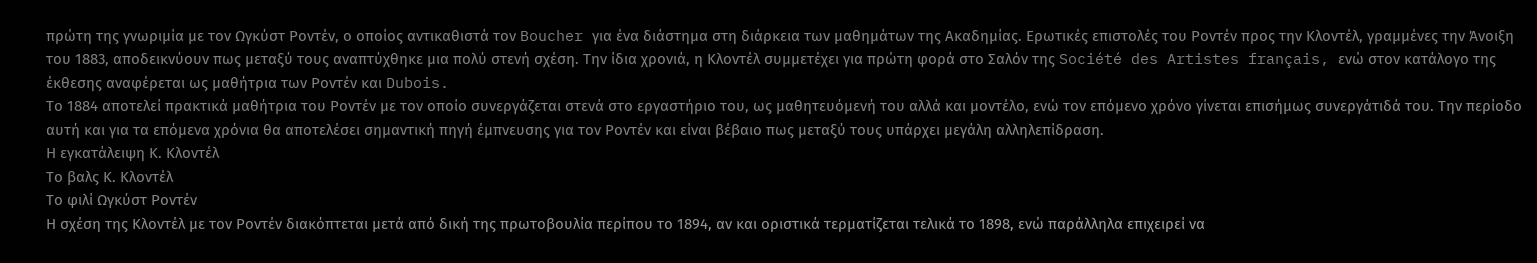πρώτη της γνωριμία με τον Ωγκύστ Ροντέν, ο οποίος αντικαθιστά τον Boucher για ένα διάστημα στη διάρκεια των μαθημάτων της Ακαδημίας. Ερωτικές επιστολές του Ροντέν προς την Κλοντέλ, γραμμένες την Άνοιξη του 1883, αποδεικνύουν πως μεταξύ τους αναπτύχθηκε μια πολύ στενή σχέση. Την ίδια χρονιά, η Κλοντέλ συμμετέχει για πρώτη φορά στο Σαλόν της Société des Artistes français, ενώ στον κατάλογο της έκθεσης αναφέρεται ως μαθήτρια των Ροντέν και Dubois.
Το 1884 αποτελεί πρακτικά μαθήτρια του Ροντέν με τον οποίο συνεργάζεται στενά στο εργαστήριο του, ως μαθητευόμενή του αλλά και μοντέλο, ενώ τον επόμενο χρόνο γίνεται επισήμως συνεργάτιδά του. Την περίοδο αυτή και για τα επόμενα χρόνια θα αποτελέσει σημαντική πηγή έμπνευσης για τον Ροντέν και είναι βέβαιο πως μεταξύ τους υπάρχει μεγάλη αλληλεπίδραση.
Η εγκατάλειψη Κ. Κλοντέλ
Το βαλς Κ. Κλοντέλ
Το φιλί Ωγκύστ Ροντέν
Η σχέση της Κλοντέλ με τον Ροντέν διακόπτεται μετά από δική της πρωτοβουλία περίπου το 1894, αν και οριστικά τερματίζεται τελικά το 1898, ενώ παράλληλα επιχειρεί να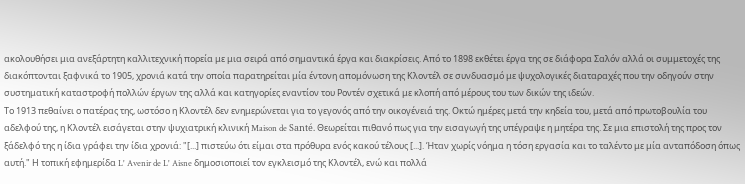ακολουθήσει μια ανεξάρτητη καλλιτεχνική πορεία με μια σειρά από σημαντικά έργα και διακρίσεις. Από το 1898 εκθέτει έργα της σε διάφορα Σαλόν αλλά οι συμμετοχές της διακόπτονται ξαφνικά το 1905, χρονιά κατά την οποία παρατηρείται μία έντονη απομόνωση της Κλοντέλ σε συνδυασμό με ψυχολογικές διαταραχές που την οδηγούν στην συστηματική καταστροφή πολλών έργων της αλλά και κατηγορίες εναντίον του Ροντέν σχετικά με κλοπή από μέρους του των δικών της ιδεών.
Το 1913 πεθαίνει ο πατέρας της, ωστόσο η Κλοντέλ δεν ενημερώνεται για το γεγονός από την οικογένειά της. Οκτώ ημέρες μετά την κηδεία του, μετά από πρωτοβουλία του αδελφού της, η Κλοντέλ εισάγεται στην ψυχιατρική κλινική Maison de Santé. Θεωρείται πιθανό πως για την εισαγωγή της υπέγραψε η μητέρα της. Σε μια επιστολή της προς τον ξάδελφό της η ίδια γράφει την ίδια χρονιά: "[...] πιστεύω ότι είμαι στα πρόθυρα ενός κακού τέλους [...]. Ήταν χωρίς νόημα η τόση εργασία και το ταλέντο με μία ανταπόδοση όπως αυτή." Η τοπική εφημερίδα L' Avenir de L' Aisne δημοσιοποιεί τον εγκλεισμό της Κλοντέλ, ενώ και πολλά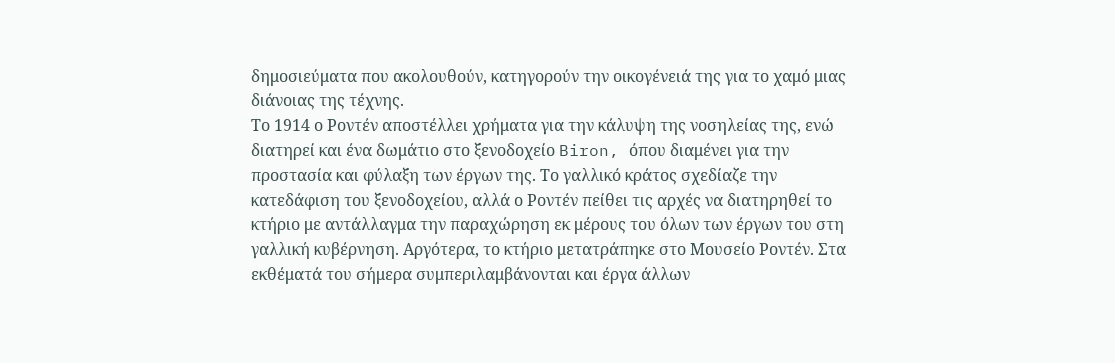δημοσιεύματα που ακολουθούν, κατηγορούν την οικογένειά της για το χαμό μιας διάνοιας της τέχνης.
Το 1914 ο Ροντέν αποστέλλει χρήματα για την κάλυψη της νοσηλείας της, ενώ διατηρεί και ένα δωμάτιο στο ξενοδοχείο Biron, όπου διαμένει για την προστασία και φύλαξη των έργων της. Το γαλλικό κράτος σχεδίαζε την κατεδάφιση του ξενοδοχείου, αλλά ο Ροντέν πείθει τις αρχές να διατηρηθεί το κτήριο με αντάλλαγμα την παραχώρηση εκ μέρους του όλων των έργων του στη γαλλική κυβέρνηση. Αργότερα, το κτήριο μετατράπηκε στο Μουσείο Ροντέν. Στα εκθέματά του σήμερα συμπεριλαμβάνονται και έργα άλλων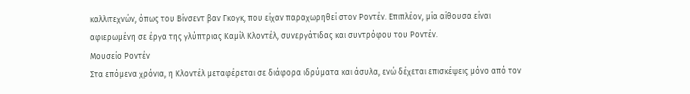καλλιτεχνών, όπως του Βίνσεντ βαν Γκογκ, που είχαν παραχωρηθεί στον Ροντέν. Επιπλέον, μία αίθουσα είναι αφιερωμένη σε έργα της γλύπτριας Καμίλ Κλοντέλ, συνεργάτιδας και συντρόφου του Ροντέν.
Μουσείο Ροντέν
Στα επόμενα χρόνια, η Κλοντέλ μεταφέρεται σε διάφορα ιδρύματα και άσυλα, ενώ δέχεται επισκέψεις μόνο από τον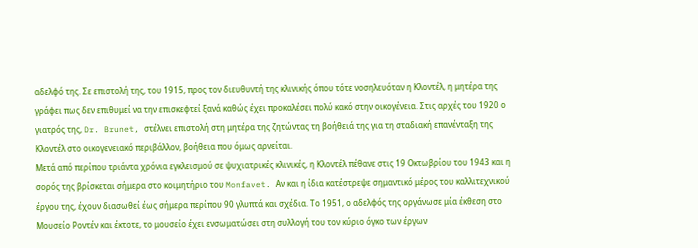αδελφό της. Σε επιστολή της, του 1915, προς τον διευθυντή της κλινικής όπου τότε νοσηλευόταν η Κλοντέλ, η μητέρα της γράφει πως δεν επιθυμεί να την επισκεφτεί ξανά καθώς έχει προκαλέσει πολύ κακό στην οικογένεια. Στις αρχές του 1920 ο γιατρός της, Dr. Brunet, στέλνει επιστολή στη μητέρα της ζητώντας τη βοήθειά της για τη σταδιακή επανένταξη της Κλοντέλ στο οικογενειακό περιβάλλον, βοήθεια που όμως αρνείται.
Μετά από περίπου τριάντα χρόνια εγκλεισμού σε ψυχιατρικές κλινικές, η Κλοντέλ πέθανε στις 19 Οκτωβρίου του 1943 και η σορός της βρίσκεται σήμερα στο κοιμητήριο του Monfavet. Αν και η ίδια κατέστρεψε σημαντικό μέρος του καλλιτεχνικού έργου της, έχουν διασωθεί έως σήμερα περίπου 90 γλυπτά και σχέδια. Το 1951, ο αδελφός της οργάνωσε μία έκθεση στο Μουσείο Ροντέν και έκτοτε, το μουσείο έχει ενσωματώσει στη συλλογή του τον κύριο όγκο των έργων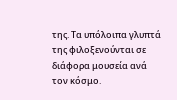της. Τα υπόλοιπα γλυπτά της φιλοξενούνται σε διάφορα μουσεία ανά τον κόσμο.